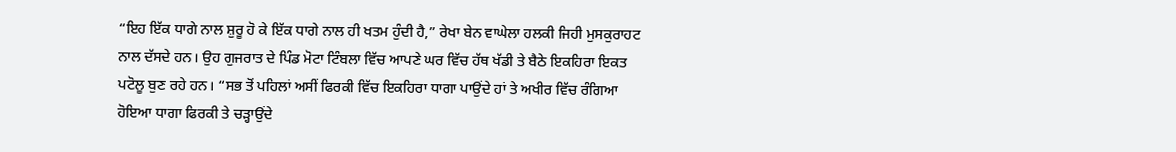“ਇਹ ਇੱਕ ਧਾਗੇ ਨਾਲ ਸ਼ੁਰੂ ਹੋ ਕੇ ਇੱਕ ਧਾਗੇ ਨਾਲ ਹੀ ਖਤਮ ਹੁੰਦੀ ਹੈ,” ਰੇਖਾ ਬੇਨ ਵਾਘੇਲਾ ਹਲਕੀ ਜਿਹੀ ਮੁਸਕੁਰਾਹਟ ਨਾਲ ਦੱਸਦੇ ਹਨ। ਉਹ ਗੁਜਰਾਤ ਦੇ ਪਿੰਡ ਮੋਟਾ ਟਿੰਬਲਾ ਵਿੱਚ ਆਪਣੇ ਘਰ ਵਿੱਚ ਹੱਥ ਖੱਡੀ ਤੇ ਬੈਠੇ ਇਕਹਿਰਾ ਇਕਤ ਪਟੋਲੂ ਬੁਣ ਰਹੇ ਹਨ। “ਸਭ ਤੋਂ ਪਹਿਲਾਂ ਅਸੀਂ ਫਿਰਕੀ ਵਿੱਚ ਇਕਹਿਰਾ ਧਾਗਾ ਪਾਉਂਦੇ ਹਾਂ ਤੇ ਅਖੀਰ ਵਿੱਚ ਰੰਗਿਆ ਹੋਇਆ ਧਾਗਾ ਫਿਰਕੀ ਤੇ ਚੜ੍ਹਾਉਂਦੇ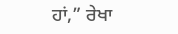ਹਾਂ,” ਰੇਖਾ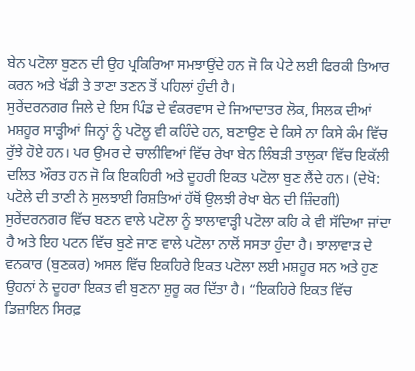ਬੇਨ ਪਟੋਲਾ ਬੁਣਨ ਦੀ ਉਹ ਪ੍ਰਕਿਰਿਆ ਸਮਝਾਉਂਦੇ ਹਨ ਜੋ ਕਿ ਪੇਟੇ ਲਈ ਫਿਰਕੀ ਤਿਆਰ ਕਰਨ ਅਤੇ ਖੱਡੀ ਤੇ ਤਾਣਾ ਤਣਨ ਤੋਂ ਪਹਿਲਾਂ ਹੁੰਦੀ ਹੈ।
ਸੁਰੇਂਦਰਨਗਰ ਜਿਲੇ ਦੇ ਇਸ ਪਿੰਡ ਦੇ ਵੰਕਰਵਾਸ ਦੇ ਜਿਆਦਾਤਰ ਲੋਕ, ਸਿਲਕ ਦੀਆਂ ਮਸ਼ਹੂਰ ਸਾੜ੍ਹੀਆਂ ਜਿਨ੍ਹਾਂ ਨੂੰ ਪਟੋਲੂ ਵੀ ਕਹਿੰਦੇ ਹਨ, ਬਣਾਉਣ ਦੇ ਕਿਸੇ ਨਾ ਕਿਸੇ ਕੰਮ ਵਿੱਚ ਰੁੱਝੇ ਹੋਏ ਹਨ। ਪਰ ਉਮਰ ਦੇ ਚਾਲੀਵਿਆਂ ਵਿੱਚ ਰੇਖਾ ਬੇਨ ਲਿੰਬੜੀ ਤਾਲੁਕਾ ਵਿੱਚ ਇਕੱਲੀ ਦਲਿਤ ਔਰਤ ਹਨ ਜੋ ਕਿ ਇਕਹਿਰੀ ਅਤੇ ਦੂਹਰੀ ਇਕਤ ਪਟੋਲਾ ਬੁਣ ਲੈਂਦੇ ਹਨ। (ਦੇਖੋ: ਪਟੋਲੇ ਦੀ ਤਾਣੀ ਨੇ ਸੁਲਝਾਈ ਰਿਸ਼ਤਿਆਂ ਹੱਥੋਂ ਉਲਝੀ ਰੇਖਾ ਬੇਨ ਦੀ ਜ਼ਿੰਦਗੀ)
ਸੁਰੇਂਦਰਨਗਰ ਵਿੱਚ ਬਣਨ ਵਾਲੇ ਪਟੋਲਾ ਨੂੰ ਝਾਲਾਵਾੜ੍ਹੀ ਪਟੋਲਾ ਕਹਿ ਕੇ ਵੀ ਸੱਦਿਆ ਜਾਂਦਾ ਹੈ ਅਤੇ ਇਹ ਪਟਨ ਵਿੱਚ ਬੁਣੇ ਜਾਣ ਵਾਲੇ ਪਟੋਲਾ ਨਾਲੋਂ ਸਸਤਾ ਹੁੰਦਾ ਹੈ। ਝਾਲਾਵਾੜ ਦੇ ਵਨਕਾਰ (ਬੁਣਕਰ) ਅਸਲ ਵਿੱਚ ਇਕਹਿਰੇ ਇਕਤ ਪਟੋਲਾ ਲਈ ਮਸ਼ਹੂਰ ਸਨ ਅਤੇ ਹੁਣ ਉਹਨਾਂ ਨੇ ਦੂਹਰਾ ਇਕਤ ਵੀ ਬੁਣਨਾ ਸ਼ੁਰੂ ਕਰ ਦਿੱਤਾ ਹੈ। “ਇਕਹਿਰੇ ਇਕਤ ਵਿੱਚ ਡਿਜ਼ਾਇਨ ਸਿਰਫ਼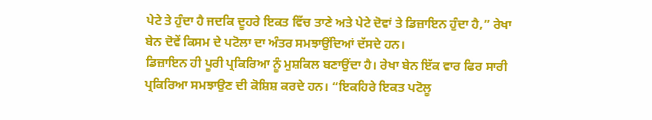ਪੇਟੇ ਤੇ ਹੁੰਦਾ ਹੈ ਜਦਕਿ ਦੂਹਰੇ ਇਕਤ ਵਿੱਚ ਤਾਣੇ ਅਤੇ ਪੇਟੇ ਦੋਵਾਂ ਤੇ ਡਿਜ਼ਾਇਨ ਹੁੰਦਾ ਹੈ,” ਰੇਖਾ ਬੇਨ ਦੋਵੇਂ ਕਿਸਮ ਦੇ ਪਟੋਲਾ ਦਾ ਅੰਤਰ ਸਮਝਾਉਂਦਿਆਂ ਦੱਸਦੇ ਹਨ।
ਡਿਜ਼ਾਇਨ ਹੀ ਪੂਰੀ ਪ੍ਰਕਿਰਿਆ ਨੂੰ ਮੁਸ਼ਕਿਲ ਬਣਾਉਂਦਾ ਹੈ। ਰੇਖਾ ਬੇਨ ਇੱਕ ਵਾਰ ਫਿਰ ਸਾਰੀ ਪ੍ਰਕਿਰਿਆ ਸਮਝਾਉਣ ਦੀ ਕੋਸ਼ਿਸ਼ ਕਰਦੇ ਹਨ। “ਇਕਹਿਰੇ ਇਕਤ ਪਟੋਲੂ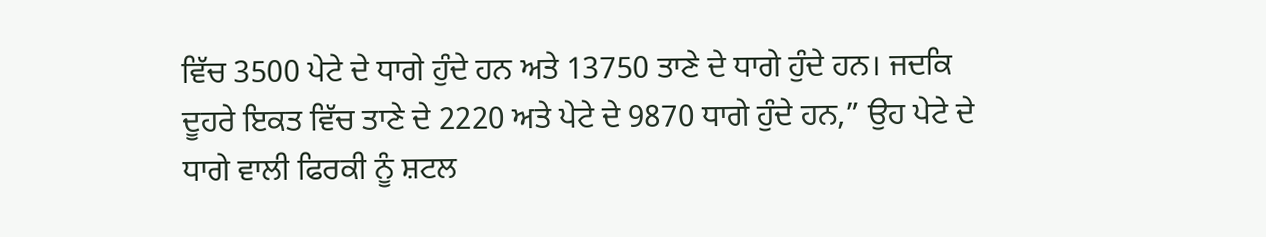ਵਿੱਚ 3500 ਪੇਟੇ ਦੇ ਧਾਗੇ ਹੁੰਦੇ ਹਨ ਅਤੇ 13750 ਤਾਣੇ ਦੇ ਧਾਗੇ ਹੁੰਦੇ ਹਨ। ਜਦਕਿ ਦੂਹਰੇ ਇਕਤ ਵਿੱਚ ਤਾਣੇ ਦੇ 2220 ਅਤੇ ਪੇਟੇ ਦੇ 9870 ਧਾਗੇ ਹੁੰਦੇ ਹਨ,” ਉਹ ਪੇਟੇ ਦੇ ਧਾਗੇ ਵਾਲੀ ਫਿਰਕੀ ਨੂੰ ਸ਼ਟਲ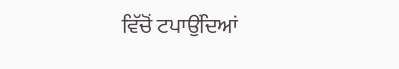ਵਿੱਚੋਂ ਟਪਾਉਂਦਿਆਂ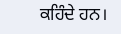ਕਹਿੰਦੇ ਹਨ।